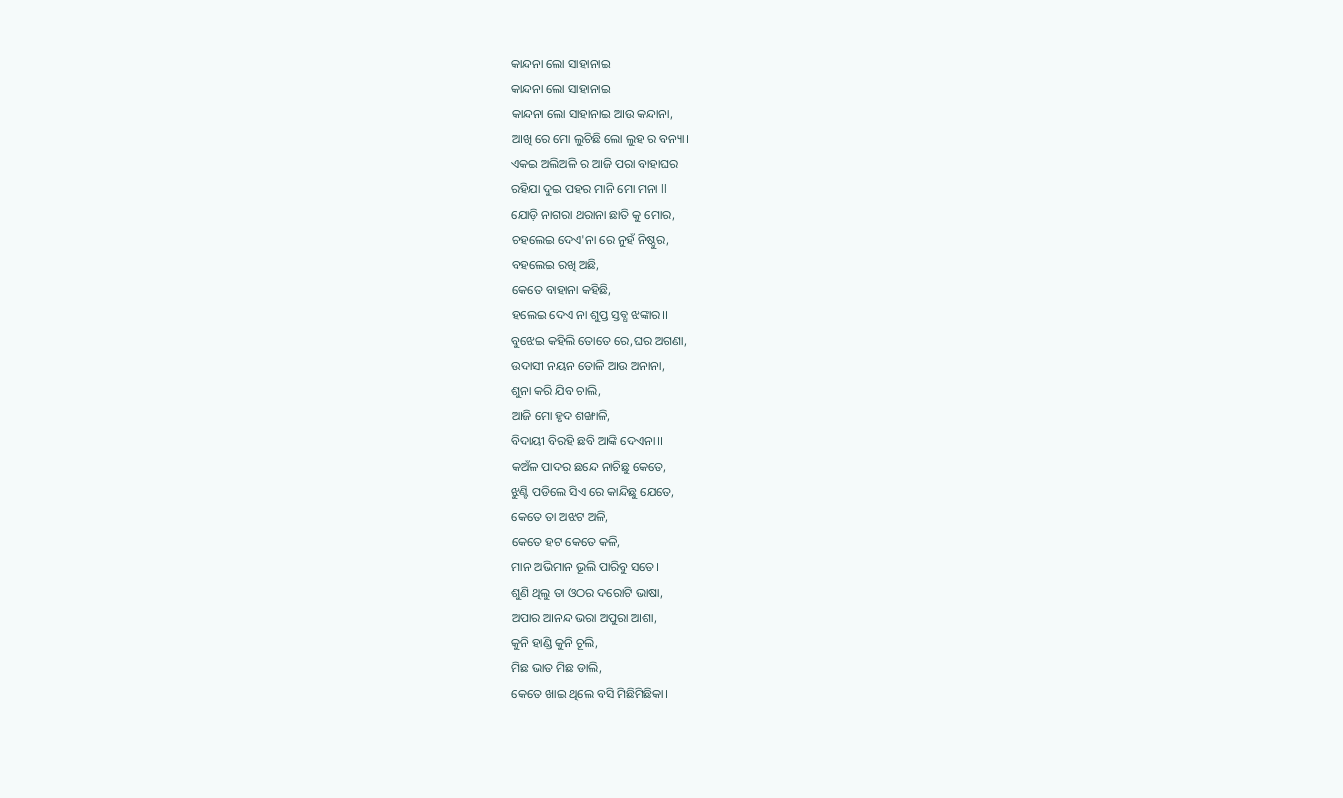କାନ୍ଦନା ଲୋ ସାହାନାଇ
କାନ୍ଦନା ଲୋ ସାହାନାଇ
କାନ୍ଦନା ଲୋ ସାହାନାଇ ଆଉ କନ୍ଦାନା,
ଆଖି ରେ ମୋ ଲୁଚିଛି ଲୋ ଲୁହ ର ବନ୍ୟା।
ଏକଇ ଅଲିଅଳି ର ଆଜି ପରା ବାହାଘର
ରହିଯା ଦୁଇ ପହର ମାନି ମୋ ମନା ll
ଯୋଡ଼ି ନାଗରା ଥରାନା ଛାତି କୁ ମୋର,
ଚହଲେଇ ଦେଏ'ନା ରେ ନୁହଁ ନିଷ୍ଠୁର,
ବହଲେଇ ରଖି ଅଛି,
କେତେ ବାହାନା କହିଛି,
ହଲେଇ ଦେଏ ନା ଶୁପ୍ତ ସ୍ତବ୍ଧ ଝଙ୍କାର।।
ବୁଝେଇ କହିଲି ତୋତେ ରେ,ଘର ଅଗଣା,
ଉଦାସୀ ନୟନ ତୋଳି ଆଉ ଅନାନା,
ଶୁନା କରି ଯିବ ଚାଲି,
ଆଜି ମୋ ହୃଦ ଶଙ୍ଖାଳି,
ବିଦାୟୀ ବିରହି ଛବି ଆଙ୍କି ଦେଏନା।।
କଅଁଳ ପାଦର ଛନ୍ଦେ ନାଚିଛୁ କେତେ,
ଝୁଣ୍ଟି ପଡିଲେ ସିଏ ରେ କାନ୍ଦିଛୁ ଯେତେ,
କେତେ ତା ଅଝଟ ଅଳି,
କେତେ ହଟ କେତେ କଳି,
ମାନ ଅଭିମାନ ଭୂଲି ପାରିବୁ ସତେ।
ଶୁଣି ଥିଲୁ ତା ଓଠର ଦରୋଟି ଭାଷା,
ଅପାର ଆନନ୍ଦ ଭରା ଅପୁରା ଆଶା,
କୁନି ହାଣ୍ଡି କୁନି ଚୂଲି,
ମିଛ ଭାତ ମିଛ ଡାଲି,
କେତେ ଖାଇ ଥିଲେ ବସି ମିଛିମିଛିକା।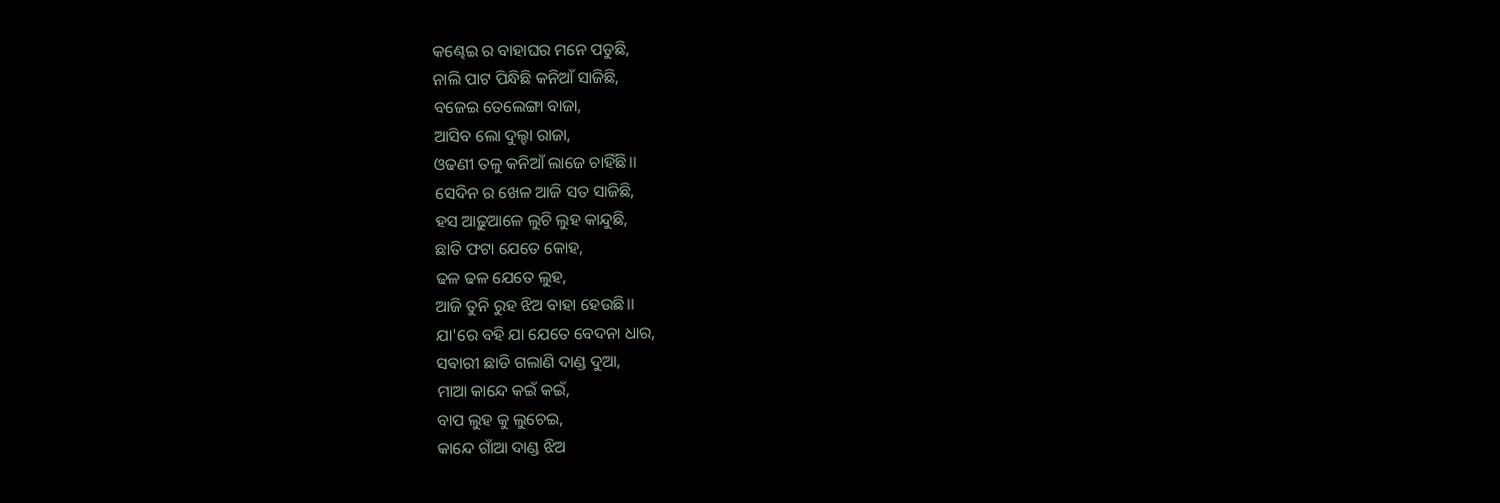କଣ୍ଢେଇ ର ବାହାଘର ମନେ ପଡୁଛି,
ନାଲି ପାଟ ପିନ୍ଧିଛି କନିଆଁ ସାଜିଛି,
ବଜେଇ ତେଲେଙ୍ଗା ବାଜା,
ଆସିବ ଲୋ ଦୁଲ୍ହା ରାଜା,
ଓଢଣୀ ତଳୁ କନିଆଁ ଲାଜେ ଚାହିଁଛି।।
ସେଦିନ ର ଖେଳ ଆଜି ସତ ସାଜିଛି,
ହସ ଆଢ଼ୁଆଳେ ଲୁଚି ଲୁହ କାନ୍ଦୁଛି,
ଛାତି ଫଟା ଯେତେ କୋହ,
ଢଳ ଢଳ ଯେତେ ଲୁହ,
ଆଜି ତୁନି ରୁହ ଝିଅ ବାହା ହେଉଛି।।
ଯା'ରେ ବହି ଯା ଯେତେ ବେଦନା ଧାର,
ସଵାରୀ ଛାଡି ଗଲାଣି ଦାଣ୍ଡ ଦୁଆ,
ମାଆ କାନ୍ଦେ କଇଁ କଇଁ,
ବାପ ଲୁହ କୁ ଲୁଚେଇ,
କାନ୍ଦେ ଗାଁଆ ଦାଣ୍ଡ ଝିଅ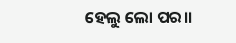ହେଲୁ ଲୋ ପର।।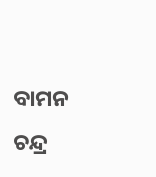ବାମନ ଚନ୍ଦ୍ର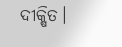ଦୀକ୍ଷିତ।